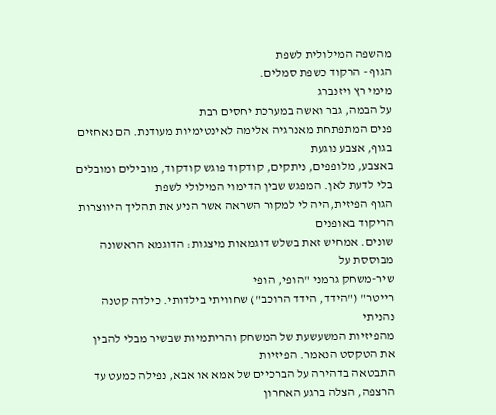מהשפה המילולית לשפת
הגוף - הרקוד כשפת סמלים.
מימי רץ ויזנברג
על הבמה, גבר ואשה במערכת יחסים רבת
פנים המתפתחת מאנרגיה אלימה לאינטימיות מעודנת. הם נאחזים בגוף, אצבע נוגעת
באצבע, מלופפים, ניתקים, קודקוד פוגש קודקוד, מובילים ומובלים בלי לדעת לאן. המפגש שבין הדימוי המילולי לשפת
הגוף הפיזית,היה לי למקור השראה אשר הניע את תהליך היווצרות הריקוד באופנים
שונים. אמחיש זאת בשלש דוגמאות מיצגות: הדוגמא הראשונה מבוססת על
שיר-משחק גרמני "הופי, הופי
רייטר" ("הידד, הידד הרוכב") שחוויתי בילדותי. כילדה קטנה נהניתי
מהפיזיות המשעשעת של המשחק והריתמיות שבשיר מבלי להבין את הטקסט הנאמר. הפיזיות
התבטאה בדהירה על הברכיים של אמא או אבא, נפילה כמעט עד הרצפה, הצלה ברגע האחרון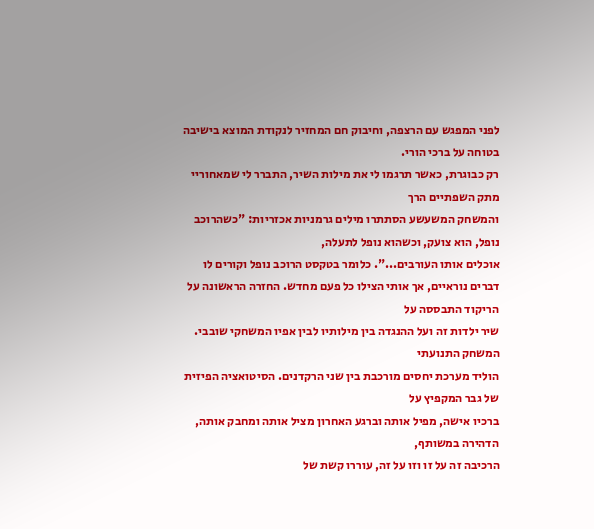לפני המפגש עם הרצפה, וחיבוק חם המחזיר לנקודת המוצא בישיבה בטוחה על ברכי הורי.
רק כבוגרת, כאשר תרגמו לי את מילות השיר, התברר לי שמאחוריי מתק השפתיים הרך
והמשחק המשעשע הסתתרו מילים גרמניות אכזריות: "כשהרוכב
נופל, הוא צועק, וכשהוא נופל לתעלה,
אוכלים אותו העורבים...". כלומר בטקסט הרוכב נופל וקורים לו
דברים נוראיים, אך אותי הצילו כל פעם מחדש. החזרה הראשונה על הריקוד התבססה על
שיר ילדות זה ועל ההנגדה בין מילותיו לבין אפיו המשחקי שובבי. המשחק התנועתי
הוליד מערכת יחסים מורכבת בין שני הרקדנים. הסיטואציה הפיזית של גבר המקפיץ על
ברכיו אישה, מפיל אותה וברגע האחרון מציל אותה ומחבק אותה, הדהירה במשותף,
הרכיבה זה על זו וזו על זה, עוררו קשת של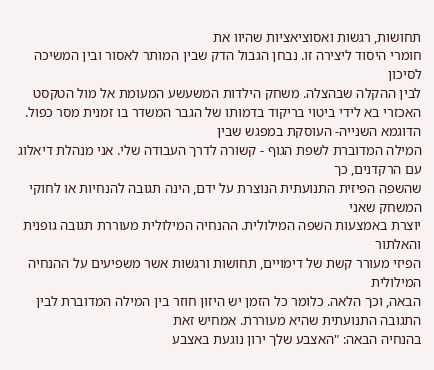תחושות, רגשות ואסוציאציות שהיוו את
חומרי היסוד ליצירה זו. נבחן הגבול הדק שבין המותר לאסור ובין המשיכה לסיכון
לבין ההקלה שבהצלה. משחק הילדות המשעשע המעומת אל מול הטקסט
האכזרי בא לידי ביטוי בריקוד בדמותו של הגבר המשדר בו זמנית מסר כפול. הדוגמא השנייה- העוסקת במפגש שבין
המילה המדוברת לשפת הגוף - קשורה לדרך העבודה שלי. אני מנהלת דיאלוג עם הרקדנים, כך
שהשפה הפיזית התנועתית הנוצרת על ידם, הינה תגובה להנחיות או לחוקי המשחק שאני
יוצרת באמצעות השפה המילולית. ההנחיה המילולית מעוררת תגובה גופנית והאלתור
הפיזי מעורר קשת של דימויים, תחושות ורגשות אשר משפיעים על ההנחיה המילולית
הבאה, וכך הלאה. כלומר כל הזמן יש היזון חוזר בין המילה המדוברת לבין התגובה התנועתית שהיא מעוררת. אמחיש זאת
בהנחיה הבאה: "האצבע שלך ירון נוגעת באצבע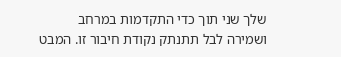שלך שני תוך כדי התקדמות במרחב
ושמירה לבל תתנתק נקודת חיבור זו. המבט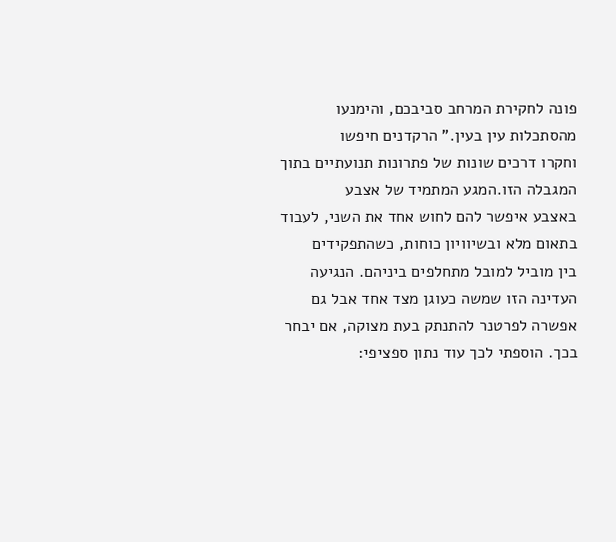פונה לחקירת המרחב סביבכם, והימנעו
מהסתכלות עין בעין." הרקדנים חיפשו
וחקרו דרכים שונות של פתרונות תנועתיים בתוך המגבלה הזו.המגע המתמיד של אצבע
באצבע איפשר להם לחוש אחד את השני, לעבוד בתאום מלא ובשיוויון כוחות, כשהתפקידים
בין מוביל למובל מתחלפים ביניהם. הנגיעה העדינה הזו שמשה כעוגן מצד אחד אבל גם
אפשרה לפרטנר להתנתק בעת מצוקה, אם יבחר בכך. הוספתי לכך עוד נתון ספציפי: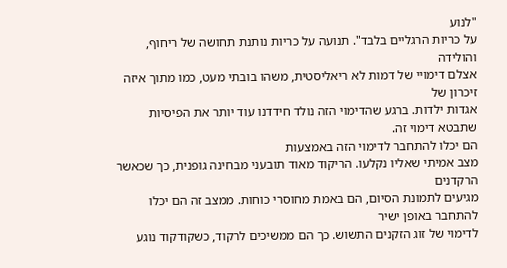"לנוע
על כריות הרגליים בלבד". תנועה על כריות נותנת תחושה של ריחוף, והולידה
אצלם דימויי של דמות לא ריאליסטית, משהו בובתי מעט, כמו מתוך איזה זיכרון של
אגדות ילדות. ברגע שהדימוי הזה נולד חידדנו עוד יותר את הפיסיות שתבטא דימוי זה.
הם יכלו להתחבר לדימוי הזה באמצעות
מצב אמיתי שאליו נקלעו. הריקוד מאוד תובעני מבחינה גופנית, כך שכאשר הרקדנים
מגיעים לתמונת הסיום, הם באמת מחוסרי כוחות. ממצב זה הם יכלו להתחבר באופן ישיר
לדימוי של זוג הזקנים התשוש. כך הם ממשיכים לרקוד, כשקודקוד נוגע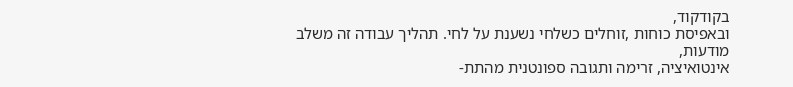בקודקוד,
ובאפיסת כוחות ,זוחלים כשלחי נשענת על לחי. תהליך עבודה זה משלב מודעות,
אינטואיציה, זרימה ותגובה ספונטנית מהתת-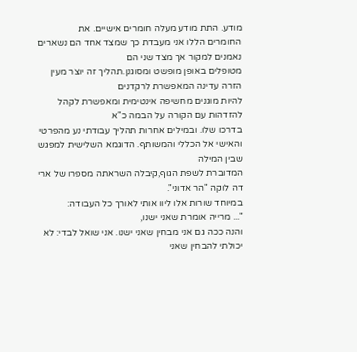מודע. התת מודע מעלה חומרים אישיים. את
החומרים הללו אני מעבדת כך שמצד אחד הם נשארים נאמנים למקור אך מצד שני הם
מטופלים באופן מופשט ומסוגנן.תהליך זה יוצר מעין הזרה עדינה המאפשרת לרקדנים
להיות מוגנים מחשיפה אינטימית ומאפשרת לקהל להזדהות עם הקורה על הבמה כ"א
בדרכו שלו. ובמילים אחרות תהליך עבודתי נע מהפרטי והאישי אל הכללי והמשותף. הדוגמא השלישית למפגש שבין המילה
המדוברת לשפת הגוף,קיבלה השראתה מספרו של ארי דה לוקה "הר אדוני".
במיוחד שורות אלו ליוו אותי לאורך כל העבודה:
"... מרייה אומרת שאני ישנו,
והנה ככה גם אני מבחין שאני ישנו. אני שואל לבדי: לא יכולתי להבחין שאני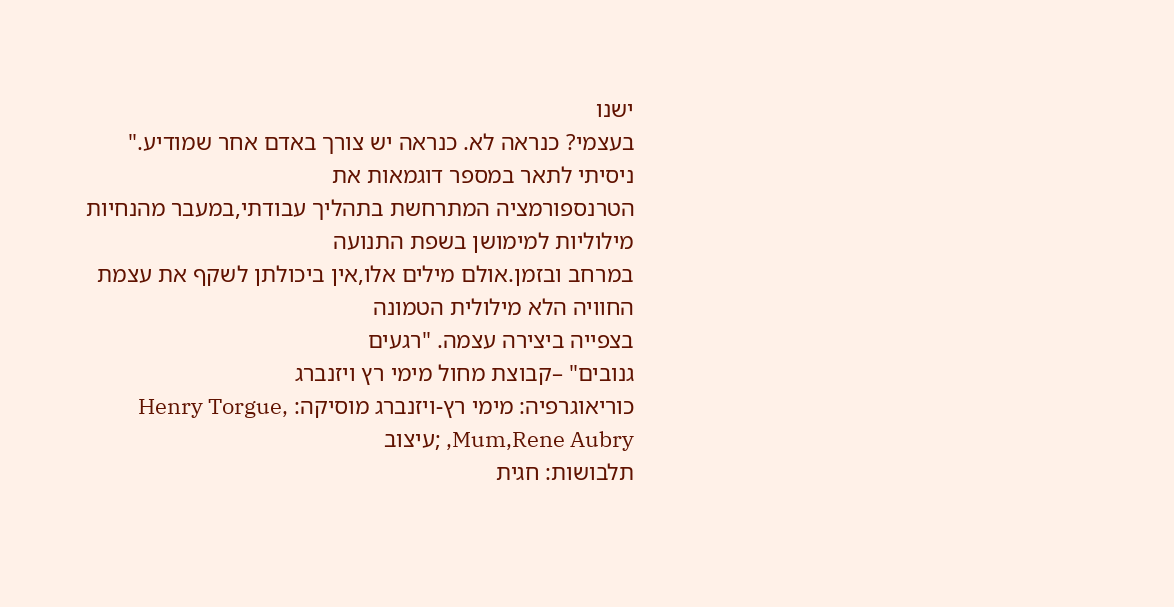ישנו
בעצמי? כנראה לא. כנראה יש צורך באדם אחר שמודיע."
ניסיתי לתאר במספר דוגמאות את
הטרנספורמציה המתרחשת בתהליך עבודתי,במעבר מהנחיות מילוליות למימושן בשפת התנועה
במרחב ובזמן.אולם מילים אלו,אין ביכולתן לשקף את עצמת החוויה הלא מילולית הטמונה
בצפייה ביצירה עצמה. "רגעים
גנובים" –קבוצת מחול מימי רץ ויזנברג
כוריאוגרפיה: מימי רץ-ויזנברג מוסיקה: Henry Torgue, Mum,Rene Aubry, ;עיצוב
תלבושות: חגית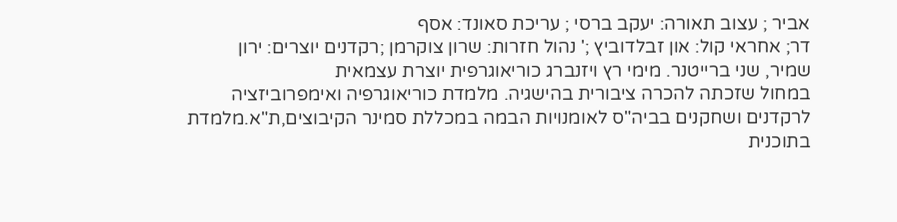אביר ; עצוב תאורה: יעקב ברסי ; עריכת סאונד: אסף
דר; אחראי קול: און זבלדוביץ ;' נהול חזרות: שרון צוקרמן ;רקדנים יוצרים: ירון
שמיר, שני ברייטנר. מימי רץ ויזנברג כוריאוגרפית יוצרת עצמאית
במחול שזכתה להכרה ציבורית בהישגיה. מלמדת כוריאוגרפיה ואימפרוביזציה
לרקדנים ושחקנים בביה"ס לאומנויות הבמה במכללת סמינר הקיבוצים,ת"א.מלמדת
בתוכנית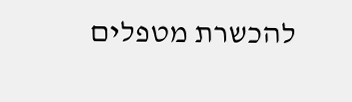להכשרת מטפלים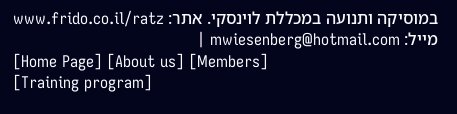במוסיקה ותנועה במכללת לוינסקי. אתר: www.frido.co.il/ratz מייל: mwiesenberg@hotmail.com |
[Home Page] [About us] [Members]
[Training program]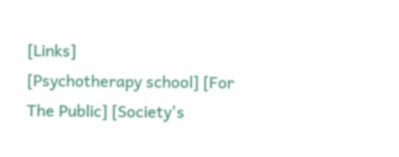[Links]
[Psychotherapy school] [For The Public] [Society's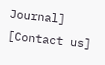Journal] [Contact us]